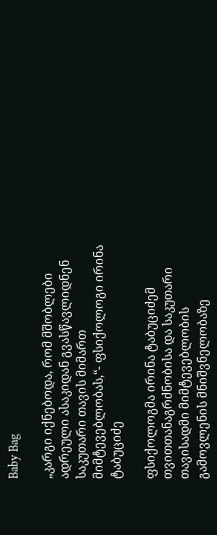Baby Bag

„კარგი იქნებოდა, რომ მშობლები ადრეული ასაკიდან გვასწავლიდნენ საკუთარი თავის მიმართ მიმტევებლობას,“- ფსიქოლოგი ირინა ტაბუციძე

ფსიქოლოგმა ირინა ტაბუციძემ თვითთანაგრძნობისა და საკუთარი თავისადმი მიმტევებლობის გამოვლენის მნიშვნელობაზე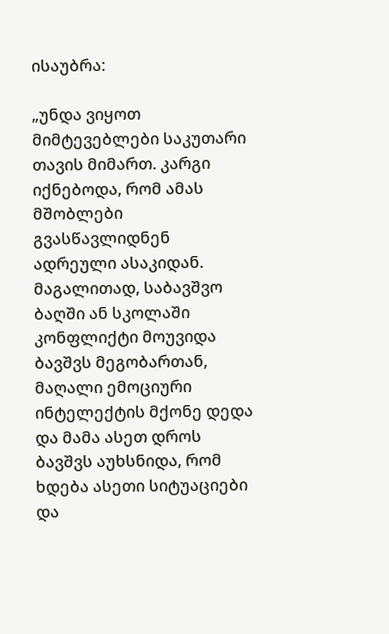ისაუბრა:

„უნდა ვიყოთ მიმტევებლები საკუთარი თავის მიმართ. კარგი იქნებოდა, რომ ამას მშობლები გვასწავლიდნენ ადრეული ასაკიდან. მაგალითად, საბავშვო ბაღში ან სკოლაში კონფლიქტი მოუვიდა ბავშვს მეგობართან, მაღალი ემოციური ინტელექტის მქონე დედა და მამა ასეთ დროს ბავშვს აუხსნიდა, რომ ხდება ასეთი სიტუაციები და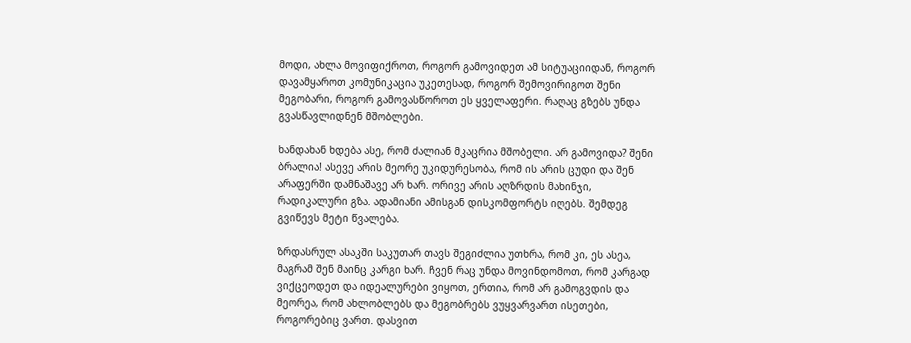მოდი, ახლა მოვიფიქროთ, როგორ გამოვიდეთ ამ სიტუაციიდან, როგორ დავამყაროთ კომუნიკაცია უკეთესად, როგორ შემოვირიგოთ შენი მეგობარი, როგორ გამოვასწოროთ ეს ყველაფერი. რაღაც გზებს უნდა გვასწავლიდნენ მშობლები.

ხანდახან ხდება ასე, რომ ძალიან მკაცრია მშობელი. არ გამოვიდა? შენი ბრალია! ასევე არის მეორე უკიდურესობა, რომ ის არის ცუდი და შენ არაფერში დამნაშავე არ ხარ. ორივე არის აღზრდის მახინჯი, რადიკალური გზა. ადამიანი ამისგან დისკომფორტს იღებს. შემდეგ გვიწევს მეტი წვალება.

ზრდასრულ ასაკში საკუთარ თავს შეგიძლია უთხრა, რომ კი, ეს ასეა, მაგრამ შენ მაინც კარგი ხარ. ჩვენ რაც უნდა მოვინდომოთ, რომ კარგად ვიქცეოდეთ და იდეალურები ვიყოთ, ერთია, რომ არ გამოგვდის და მეორეა, რომ ახლობლებს და მეგობრებს ვუყვარვართ ისეთები, როგორებიც ვართ. დასვით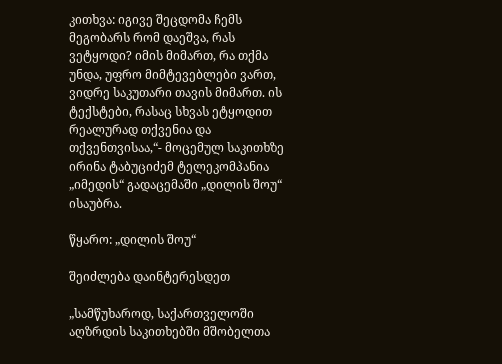კითხვა: იგივე შეცდომა ჩემს მეგობარს რომ დაეშვა, რას ვეტყოდი? იმის მიმართ, რა თქმა უნდა, უფრო მიმტევებლები ვართ, ვიდრე საკუთარი თავის მიმართ. ის ტექსტები, რასაც სხვას ეტყოდით რეალურად თქვენია და თქვენთვისაა,“- მოცემულ საკითხზე ირინა ტაბუციძემ ტელეკომპანია „იმედის“ გადაცემაში „დილის შოუ“ ისაუბრა.

წყარო: „დილის შოუ“

შეიძლება დაინტერესდეთ

„სამწუხაროდ, საქართველოში აღზრდის საკითხებში მშობელთა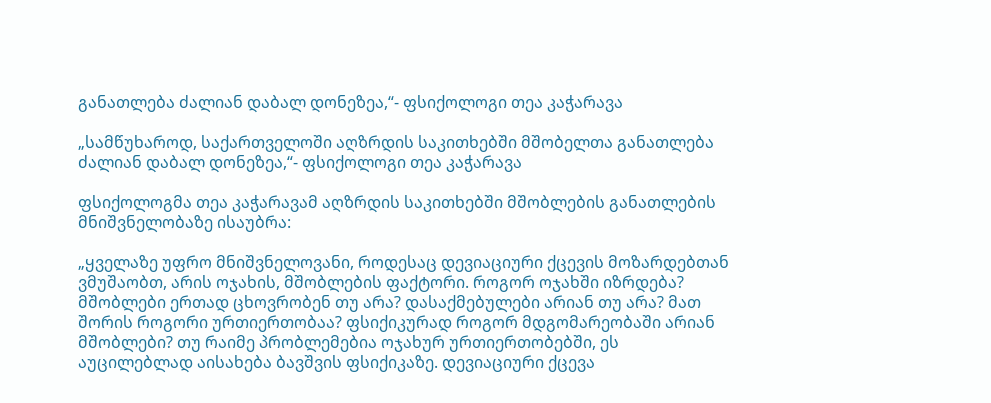განათლება ძალიან დაბალ დონეზეა,“- ფსიქოლოგი თეა კაჭარავა

„სამწუხაროდ, საქართველოში აღზრდის საკითხებში მშობელთა განათლება ძალიან დაბალ დონეზეა,“- ფსიქოლოგი თეა კაჭარავა

ფსიქოლოგმა თეა კაჭარავამ აღზრდის საკითხებში მშობლების განათლების მნიშვნელობაზე ისაუბრა:

„ყველაზე უფრო მნიშვნელოვანი, როდესაც დევიაციური ქცევის მოზარდებთან ვმუშაობთ, არის ოჯახის, მშობლების ფაქტორი. როგორ ოჯახში იზრდება? მშობლები ერთად ცხოვრობენ თუ არა? დასაქმებულები არიან თუ არა? მათ შორის როგორი ურთიერთობაა? ფსიქიკურად როგორ მდგომარეობაში არიან მშობლები? თუ რაიმე პრობლემებია ოჯახურ ურთიერთობებში, ეს აუცილებლად აისახება ბავშვის ფსიქიკაზე. დევიაციური ქცევა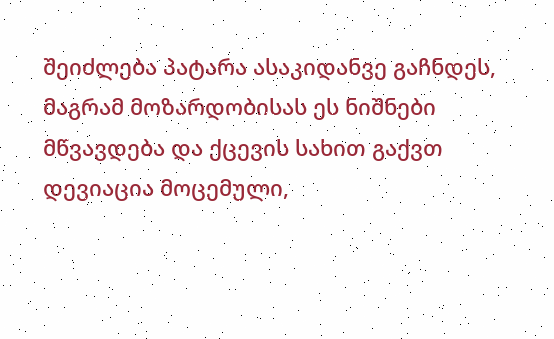შეიძლება პატარა ასაკიდანვე გაჩნდეს, მაგრამ მოზარდობისას ეს ნიშნები მწვავდება და ქცევის სახით გაქვთ დევიაცია მოცემული,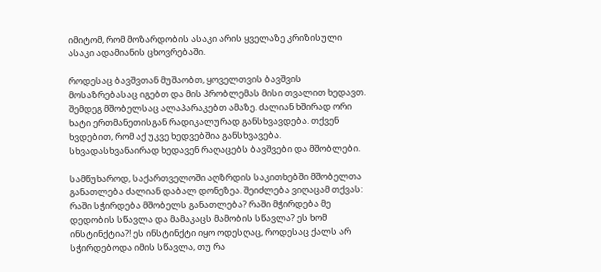იმიტომ, რომ მოზარდობის ასაკი არის ყველაზე კრიზისული ასაკი ადამიანის ცხოვრებაში.

როდესაც ბავშვთან მუშაობთ, ყოველთვის ბავშვის მოსაზრებასაც იგებთ და მის პრობლემას მისი თვალით ხედავთ. შემდეგ მშობელსაც ალაპარაკებთ ამაზე. ძალიან ხშირად ორი ხატი ერთმანეთისგან რადიკალურად განსხვავდება. თქვენ ხვდებით, რომ აქ უკვე ხედვებშია განსხვავება. სხვადასხვანაირად ხედავენ რაღაცებს ბავშვები და მშობლები.

სამწუხაროდ, საქართველოში აღზრდის საკითხებში მშობელთა განათლება ძალიან დაბალ დონეზეა. შეიძლება ვიღაცამ თქვას: რაში სჭირდება მშობელს განათლება? რაში მჭირდება მე დედობის სწავლა და მამაკაცს მამობის სწავლა? ეს ხომ ინსტინქტია?! ეს ინსტინქტი იყო ოდესღაც, როდესაც ქალს არ სჭირდებოდა იმის სწავლა, თუ რა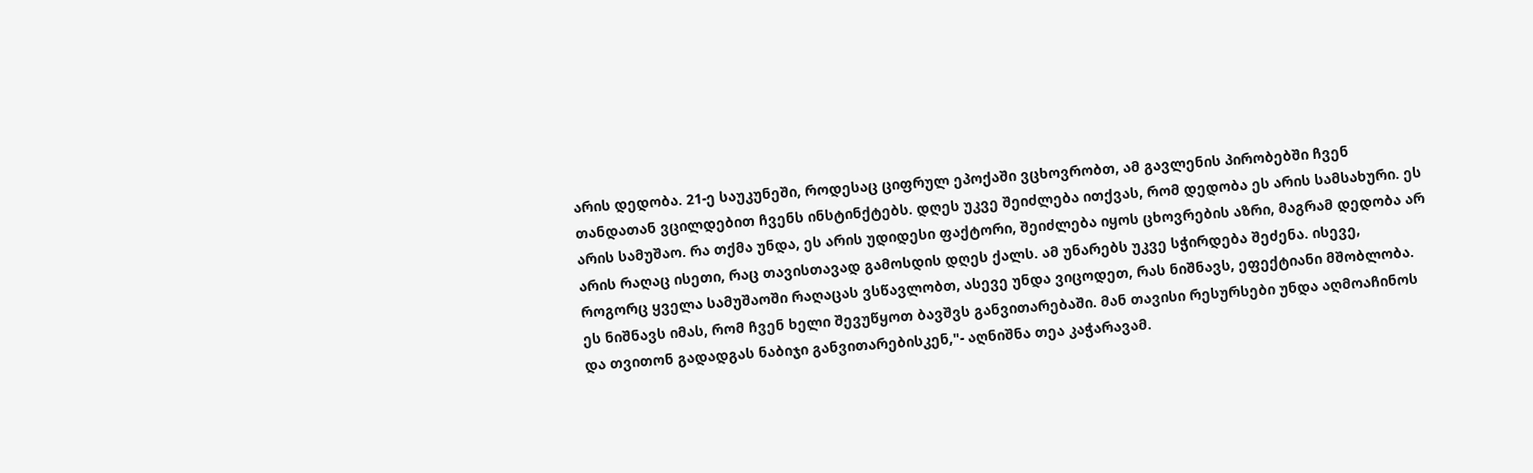არის დედობა. 21-ე საუკუნეში, როდესაც ციფრულ ეპოქაში ვცხოვრობთ, ამ გავლენის პირობებში ჩვენ თანდათან ვცილდებით ჩვენს ინსტინქტებს. დღეს უკვე შეიძლება ითქვას, რომ დედობა ეს არის სამსახური. ეს არის სამუშაო. რა თქმა უნდა, ეს არის უდიდესი ფაქტორი, შეიძლება იყოს ცხოვრების აზრი, მაგრამ დედობა არ არის რაღაც ისეთი, რაც თავისთავად გამოსდის დღეს ქალს. ამ უნარებს უკვე სჭირდება შეძენა. ისევე, როგორც ყველა სამუშაოში რაღაცას ვსწავლობთ, ასევე უნდა ვიცოდეთ, რას ნიშნავს, ეფექტიანი მშობლობა. ეს ნიშნავს იმას, რომ ჩვენ ხელი შევუწყოთ ბავშვს განვითარებაში. მან თავისი რესურსები უნდა აღმოაჩინოს და თვითონ გადადგას ნაბიჯი განვითარებისკენ,"- აღნიშნა თეა კაჭარავამ.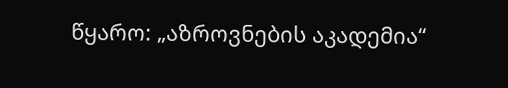წყარო: „აზროვნების აკადემია“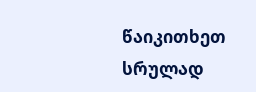წაიკითხეთ სრულად